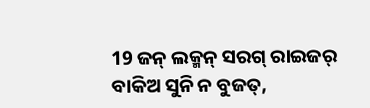19 ଜନ୍ ଲକ୍ମନ୍ ସରଗ୍ ରାଇଜର୍ ବାକିଅ ସୁନି ନ ବୁଜତ୍,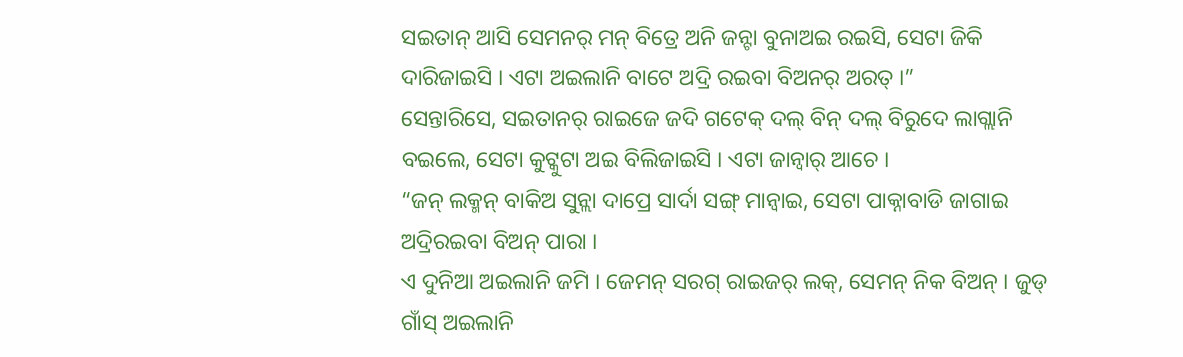ସଇତାନ୍ ଆସି ସେମନର୍ ମନ୍ ବିତ୍ରେ ଅନି ଜନ୍ଟା ବୁନାଅଇ ରଇସି, ସେଟା ଜିକି ଦାରିଜାଇସି । ଏଟା ଅଇଲାନି ବାଟେ ଅଦ୍ରି ରଇବା ବିଅନର୍ ଅରତ୍ ।”
ସେନ୍ତାରିସେ, ସଇତାନର୍ ରାଇଜେ ଜଦି ଗଟେକ୍ ଦଲ୍ ବିନ୍ ଦଲ୍ ବିରୁଦେ ଲାଗ୍ଲାନି ବଇଲେ, ସେଟା କୁଟ୍କୁଟା ଅଇ ବିଲିଜାଇସି । ଏଟା ଜାନ୍ବାର୍ ଆଚେ ।
“ଜନ୍ ଲକ୍ମନ୍ ବାକିଅ ସୁନ୍ଲା ଦାପ୍ରେ ସାର୍ଦା ସଙ୍ଗ୍ ମାନ୍ବାଇ, ସେଟା ପାକ୍ନାବାଡି ଜାଗାଇ ଅଦ୍ରିରଇବା ବିଅନ୍ ପାରା ।
ଏ ଦୁନିଆ ଅଇଲାନି ଜମି । ଜେମନ୍ ସରଗ୍ ରାଇଜର୍ ଲକ୍, ସେମନ୍ ନିକ ବିଅନ୍ । ଜୁଡ୍ ଗାଁସ୍ ଅଇଲାନି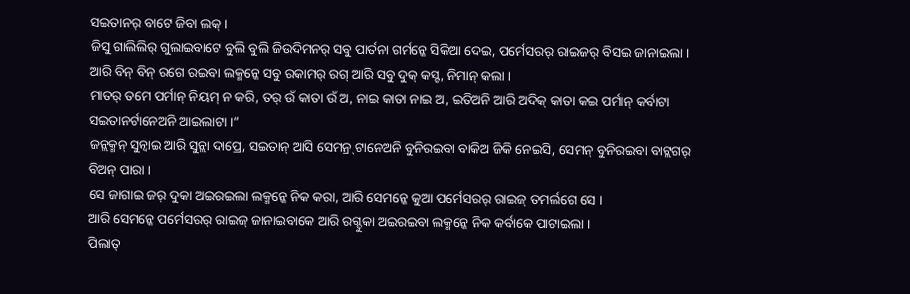ସଇତାନର୍ ବାଟେ ଜିବା ଲକ୍ ।
ଜିସୁ ଗାଲିଲିର୍ ଗୁଲାଇବାଟେ ବୁଲି ବୁଲି ଜିଉଦିମନର୍ ସବୁ ପାର୍ତନା ଗର୍ମନ୍କେ ସିକିଆ ଦେଇ, ପର୍ମେସରର୍ ରାଇଜର୍ ବିସଇ ଜାନାଇଲା । ଆରି ବିନ୍ ବିନ୍ ରଗେ ରଇବା ଲକ୍ମନ୍କେ ସବୁ ରକାମର୍ ରଗ୍ ଆରି ସବୁ ଦୁକ୍ କସ୍ଟ, ନିମାନ୍ କଲା ।
ମାତର୍ ତମେ ପର୍ମାନ୍ ନିୟମ୍ ନ କରି, ତର୍ ଉଁ କାତା ଉଁ ଅ, ନାଇ କାତା ନାଇ ଅ, ଇତିଅନି ଆରି ଅଦିକ୍ କାତା କଇ ପର୍ମାନ୍ କର୍ବାଟା ସଇତାନର୍ଟାନେଅନି ଆଇଲାଟା ।”
ଜନ୍ଲକ୍ମନ୍ ସୁନ୍ବାଇ ଆରି ସୁନ୍ଲା ଦାପ୍ରେ, ସଇତାନ୍ ଆସି ସେମନ୍ର୍ ଟାନେଅନି ବୁନିରଇବା ବାକିଅ ଜିକି ନେଇସି, ସେମନ୍ ବୁନିରଇବା ବାଟ୍ଲଗର୍ ବିଅନ୍ ପାରା ।
ସେ ଜାଗାଇ ଜର୍ ଦୁକା ଅଇରଇଲା ଲକ୍ମନ୍କେ ନିକ କରା, ଆରି ସେମନ୍କେ କୁଆ ପର୍ମେସରର୍ ରାଇଜ୍ ତମର୍ଲଗେ ସେ ।
ଆରି ସେମନ୍କେ ପର୍ମେସରର୍ ରାଇଜ୍ ଜାନାଇବାକେ ଆରି ରଗ୍ଦୁକା ଅଇରଇବା ଲକ୍ମନ୍କେ ନିକ କର୍ବାକେ ପାଟାଇଲା ।
ପିଲାତ୍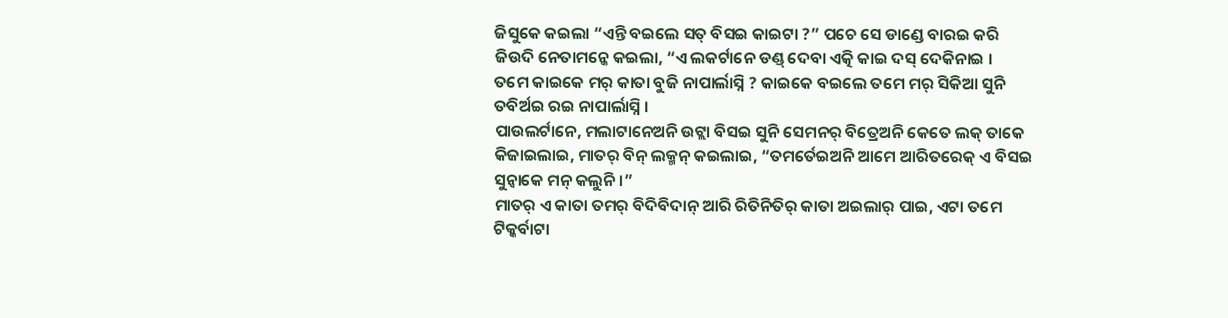ଜିସୁକେ କଇଲା “ଏନ୍ତି ବଇଲେ ସତ୍ ବିସଇ କାଇଟା ?” ପଚେ ସେ ଡାଣ୍ଡେ ବାରଇ କରି ଜିଉଦି ନେତାମନ୍କେ କଇଲା, “ଏ ଲକର୍ଟାନେ ଡଣ୍ଡ୍ ଦେବା ଏତ୍କି କାଇ ଦସ୍ ଦେକିନାଇ ।
ତମେ କାଇକେ ମର୍ କାତା ବୁଜି ନାପାର୍ଲାସ୍ନି ? କାଇକେ ବଇଲେ ତମେ ମର୍ ସିକିଆ ସୁନି ତବିର୍ଅଇ ରଇ ନାପାର୍ଲାସ୍ନି ।
ପାଉଲର୍ଟାନେ, ମଲାଟାନେଅନି ଉଟ୍ଲା ବିସଇ ସୁନି ସେମନର୍ ବିତ୍ରେଅନି କେତେ ଲକ୍ ତାକେ କିଜାଇଲାଇ, ମାତର୍ ବିନ୍ ଲକ୍ମନ୍ କଇଲାଇ, “ତମର୍ତେଇଅନି ଆମେ ଆରିତରେକ୍ ଏ ବିସଇ ସୁନ୍ବାକେ ମନ୍ କଲୁନି ।”
ମାତର୍ ଏ କାତା ତମର୍ ବିଦିବିଦାନ୍ ଆରି ରିତିନିତିର୍ କାତା ଅଇଲାର୍ ପାଇ, ଏଟା ତମେ ଟିକ୍କର୍ବାଟା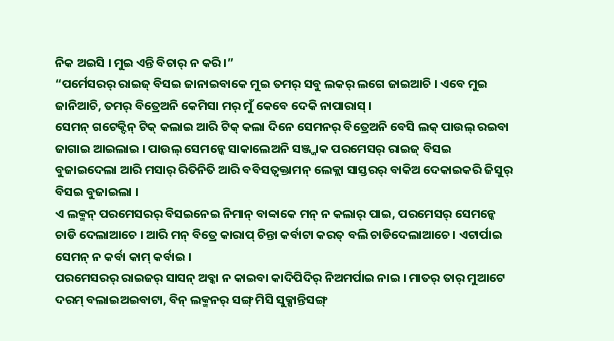ନିକ ଅଇସି । ମୁଇ ଏନ୍ତି ବିଚାର୍ ନ କରି ।”
“ପର୍ମେସରର୍ ରାଇଜ୍ ବିସଇ ଜାନାଇବାକେ ମୁଇ ତମର୍ ସବୁ ଲକର୍ ଲଗେ ଜାଇଆଚି । ଏବେ ମୁଇ ଜାନିଆଚି, ତମର୍ ବିତ୍ରେଅନି କେମିସା ମର୍ ମୁଁ କେବେ ଦେକି ନାପାରାସ୍ ।
ସେମନ୍ ଗଟେକ୍ଦିନ୍ ଟିକ୍ କଲାଇ ଆରି ଟିକ୍ କଲା ଦିନେ ସେମନର୍ ବିତ୍ରେଅନି ବେସି ଲକ୍ ପାଉଲ୍ ରଇବା ଜାଗାଇ ଆଇଲାଇ । ପାଉଲ୍ ସେମନ୍କେ ସାକାଲେଅନି ସଞ୍ଜ୍ଜାକ ପରମେସର୍ ରାଇଜ୍ ବିସଇ ବୁଜାଇଦେଲା ଆରି ମସାର୍ ରିତିନିତି ଆରି ବବିସତ୍ବକ୍ତାମନ୍ ଲେକ୍ଲା ସାସ୍ତରର୍ ବାକିଅ ଦେକାଇକରି ଜିସୁର୍ ବିସଇ ବୁଜାଇଲା ।
ଏ ଲକ୍ମନ୍ ପରମେସରର୍ ବିସଇନେଇ ନିମାନ୍ ବାବ୍ବାକେ ମନ୍ ନ କଲାର୍ ପାଇ, ପରମେସର୍ ସେମନ୍କେ ଚାଡି ଦେଲାଆଚେ । ଆରି ମନ୍ ବିତ୍ରେ କାରାପ୍ ଚିନ୍ତା କର୍ବାଟା କରତ୍ ବଲି ଚାଡିଦେଲାଆଚେ । ଏଟାର୍ପାଇ ସେମନ୍ ନ କର୍ବା କାମ୍ କର୍ବାଇ ।
ପରମେସରର୍ ରାଇଜର୍ ସାସନ୍ ଅବ୍କା ନ କାଇବା କାଦିପିଦିର୍ ନିଅମର୍ପାଇ ନାଇ । ମାତର୍ ତାର୍ ମୁଆଟେ ଦରମ୍ ବଲାଇଅଇବାଟା, ବିନ୍ ଲକ୍ମନର୍ ସଙ୍ଗ୍ ମିସି ସୁକ୍ସାନ୍ତିସଙ୍ଗ୍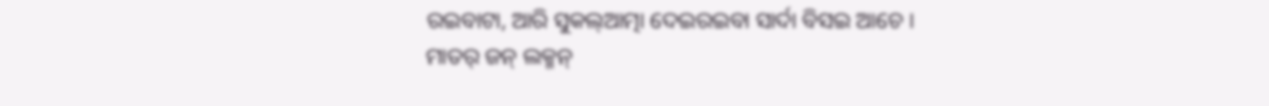ରଇବାଟା, ଆରି ସୁକଲ୍ଆତ୍ମା ଦେଇରଇବା ସାର୍ଦା ବିସଇ ଆଚେ ।
ମାତର୍ ଜନ୍ ଲକ୍ମନ୍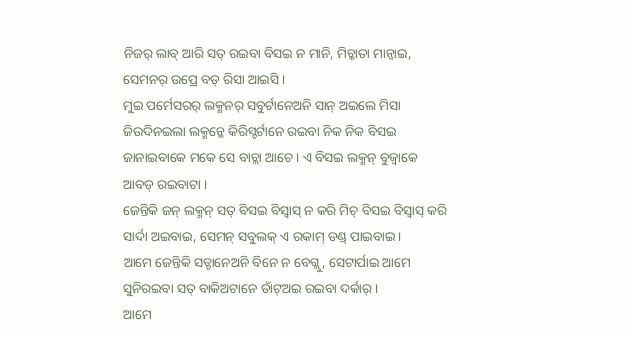ନିଜର୍ ଲାବ୍ ଆରି ସତ୍ ରଇବା ବିସଇ ନ ମାନି, ମିଚ୍କାତା ମାନ୍ବାଇ, ସେମନର୍ ଉପ୍ରେ ବଡ୍ ରିସା ଆଇସି ।
ମୁଇ ପର୍ମେସରର୍ ଲକ୍ମନର୍ ସବୁର୍ଟାନେଅନି ସାନ୍ ଅଇଲେ ମିସା ଜିଉଦିନଇଲା ଲକ୍ମନ୍କେ କିରିସ୍ଟର୍ଟାନେ ରଇବା ନିକ ନିକ ବିସଇ ଜାନାଇବାକେ ମକେ ସେ ବାଚ୍ଲା ଆଚେ । ଏ ବିସଇ ଲକ୍ମନ୍ ବୁଜ୍ବାକେ ଆବଡ୍ ରଇବାଟା ।
ଜେନ୍ତିକି ଜନ୍ ଲକ୍ମନ୍ ସତ୍ ବିସଇ ବିସ୍ବାସ୍ ନ କରି ମିଚ୍ ବିସଇ ବିସ୍ବାସ୍ କରି ସାର୍ଦା ଅଇବାଇ, ସେମନ୍ ସବୁଲକ୍ ଏ ରକାମ୍ ଡଣ୍ଡ୍ ପାଇବାଇ ।
ଆମେ ଜେନ୍ତିକି ସତ୍ଟାନେଅନି ବିନେ ନ ବେଗ୍ଲୁ, ସେଟାର୍ପାଇ ଆମେ ସୁନିରଇବା ସତ୍ ବାକିଅଟାନେ ଡାଁଟ୍ଅଇ ରଇବା ଦର୍କାର୍ ।
ଆମେ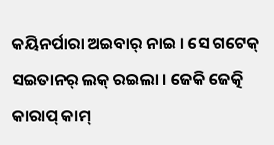କୟିନର୍ପାରା ଅଇବାର୍ ନାଇ । ସେ ଗଟେକ୍ ସଇତାନର୍ ଲକ୍ ରଇଲା । ଜେକି ଜେତ୍କି କାରାପ୍ କାମ୍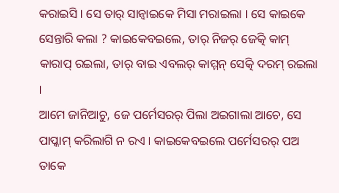କରାଇସି । ସେ ତାର୍ ସାନ୍ବାଇକେ ମିସା ମରାଇଲା । ସେ କାଇକେ ସେନ୍ତାରି କଲା ? କାଇକେବଇଲେ, ତାର୍ ନିଜର୍ ଜେତ୍କି କାମ୍ କାରାପ୍ ରଇଲା, ତାର୍ ବାଇ ଏବଲର୍ କାମ୍ମନ୍ ସେତ୍କି ଦରମ୍ ରଇଲା ।
ଆମେ ଜାନିଆଚୁ, ଜେ ପର୍ମେସରର୍ ପିଲା ଅଇଗାଲା ଆଚେ, ସେ ପାପ୍କାମ୍ କରିଲାଗି ନ ରଏ । କାଇକେବଇଲେ ପର୍ମେସରର୍ ପଅ ତାକେ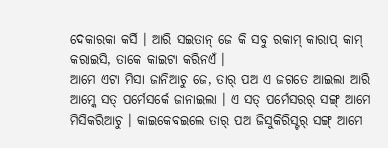ଦେକାରକା କର୍ସି । ଆରି ସଇତାନ୍ ଜେ କି ସବୁ ରକାମ୍ କାରାପ୍ କାମ୍ କରାଇସି, ତାକେ କାଇଟା କରିନଏଁ ।
ଆମେ ଏଟା ମିସା ଜାନିଆଚୁ ଜେ, ତାର୍ ପଅ ଏ ଜଗତେ ଆଇଲା ଆରି ଆମ୍କେ ସତ୍ ପର୍ମେସର୍କେ ଜାନାଇଲା । ଏ ସତ୍ ପର୍ମେସରର୍ ସଙ୍ଗ୍ ଆମେ ମିସିକରିଆଚୁ । କାଇକେବଇଲେ ତାର୍ ପଅ ଜିସୁକିରିସ୍ଟର୍ ସଙ୍ଗ୍ ଆମେ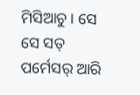ମିସିଆଚୁ । ସେ ସେ ସତ୍ ପର୍ମେସର୍ ଆରି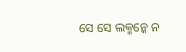ସେ ସେ ଲକ୍ମନ୍କେ ନ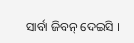ସାର୍ବା ଜିବନ୍ ଦେଇସି ।